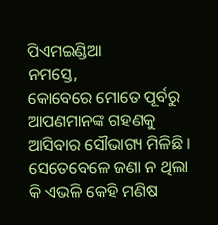ପିଏମଇଣ୍ଡିଆ
ନମସ୍ତେ,
କୋବେରେ ମୋତେ ପୂର୍ବରୁ ଆପଣମାନଙ୍କ ଗହଣକୁ ଆସିବାର ସୌଭାଗ୍ୟ ମିଳିଛି । ସେତେବେଳେ ଜଣା ନ ଥିଲା କି ଏଭଳି କେହି ମଣିଷ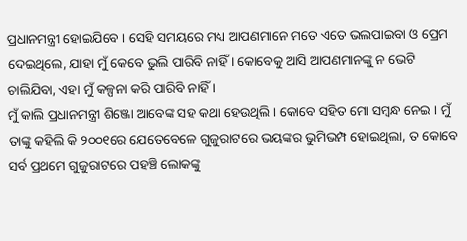ପ୍ରଧାନମନ୍ତ୍ରୀ ହୋଇଯିବେ । ସେହି ସମୟରେ ମଧ୍ୟ ଆପଣମାନେ ମତେ ଏତେ ଭଲପାଇବା ଓ ପ୍ରେମ ଦେଇଥିଲେ, ଯାହା ମୁଁ କେବେ ଭୁଲି ପାରିବି ନାହିଁ । କୋବେକୁ ଆସି ଆପଣମାନଙ୍କୁ ନ ଭେଟି ଚାଲିଯିବା, ଏହା ମୁଁ କଳ୍ପନା କରି ପାରିବି ନାହିଁ ।
ମୁଁ କାଲି ପ୍ରଧାନମନ୍ତ୍ରୀ ଶିଞ୍ଜୋ ଆବେଙ୍କ ସହ କଥା ହେଉଥିଲି । କୋବେ ସହିତ ମୋ ସମ୍ବନ୍ଧ ନେଇ । ମୁଁ ତାଙ୍କୁ କହିଲି କି ୨୦୦୧ରେ ଯେତେବେଳେ ଗୁଜୁରାଟରେ ଭୟଙ୍କର ଭୁମିଭମ୍ପ ହୋଇଥିଲା, ତ କୋବେ ସର୍ବ ପ୍ରଥମେ ଗୁଜୁରାଟରେ ପହଞ୍ଚି ଲୋକଙ୍କୁ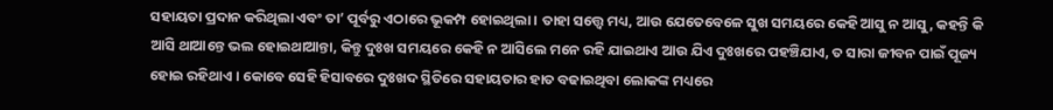ସହାୟତା ପ୍ରଦାନ କରିଥିଲା ଏବଂ ତା’ ପୂର୍ବରୁ ଏଠାରେ ଭୂକମ୍ପ ହୋଇଥିଲା । ତାହା ସତ୍ତ୍ୱେ ମଧ୍ୟ, ଆଉ ଯେତେବେଳେ ସୁଖ ସମୟରେ କେହି ଆସୁ ନ ଆସୁ, କହନ୍ତି କି ଆସି ଥାଆନ୍ତେ ଭଲ ହୋଇଥାଆନ୍ତା, କିନ୍ତୁ ଦୁଃଖ ସମୟରେ କେହି ନ ଆସିଲେ ମନେ ରହି ଯାଇଥାଏ ଆଉ ଯିଏ ଦୁଃଖରେ ପହଞ୍ଚିଯାଏ, ତ ସାରା ଜୀବନ ପାଇଁ ପୂଜ୍ୟ ହୋଇ ରହିଥାଏ । କୋବେ ସେହି ହିସାବରେ ଦୁଃଖଦ ସ୍ଥିତିରେ ସହାୟତାର ହାତ ବଢାଇଥିବା ଲୋକଙ୍କ ମଧ୍ୟରେ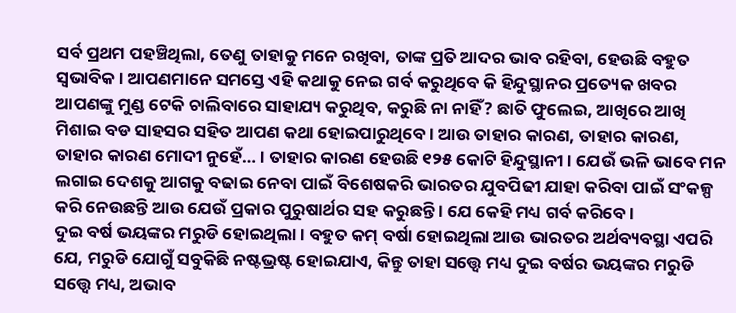ସର୍ବ ପ୍ରଥମ ପହଞ୍ଚିଥିଲା, ତେଣୁ ତାହାକୁ ମନେ ରଖିବା, ତାଙ୍କ ପ୍ରତି ଆଦର ଭାବ ରହିବା, ହେଉଛି ବହୁତ ସ୍ୱଭାବିକ । ଆପଣମାନେ ସମସ୍ତେ ଏହି କଥାକୁ ନେଇ ଗର୍ବ କରୁଥିବେ କି ହିନ୍ଦୁସ୍ଥାନର ପ୍ରତ୍ୟେକ ଖବର ଆପଣଙ୍କୁ ମୁଣ୍ଡ ଟେକି ଚାଲିବାରେ ସାହାଯ୍ୟ କରୁଥିବ, କରୁଛି ନା ନାହିଁ? ଛାତି ଫୁଲେଇ, ଆଖିରେ ଆଖି ମିଶାଇ ବଡ ସାହସର ସହିତ ଆପଣ କଥା ହୋଇପାରୁଥିବେ । ଆଉ ତାହାର କାରଣ, ତାହାର କାରଣ, ତାହାର କାରଣ ମୋଦୀ ନୁହେଁ… । ତାହାର କାରଣ ହେଉଛି ୧୨୫ କୋଟି ହିନ୍ଦୁସ୍ଥାନୀ । ଯେଉଁ ଭଳି ଭାବେ ମନ ଲଗାଇ ଦେଶକୁ ଆଗକୁ ବଢାଇ ନେବା ପାଇଁ ବିଶେଷକରି ଭାରତର ଯୁବପିଢୀ ଯାହା କରିବା ପାଇଁ ସଂକଳ୍ପ କରି ନେଉଛନ୍ତି ଆଉ ଯେଉଁ ପ୍ରକାର ପୁରୁଷାର୍ଥର ସହ କରୁଛନ୍ତି । ଯେ କେହି ମଧ୍ୟ ଗର୍ବ କରିବେ ।
ଦୁଇ ବର୍ଷ ଭୟଙ୍କର ମରୁଡି ହୋଇଥିଲା । ବହୁତ କମ୍ ବର୍ଷା ହୋଇଥିଲା ଆଉ ଭାରତର ଅର୍ଥବ୍ୟବସ୍ଥା ଏପରି ଯେ, ମରୁଡି ଯୋଗୁଁ ସବୁକିଛି ନଷ୍ଟଭ୍ରଷ୍ଟ ହୋଇଯାଏ, କିନ୍ତୁ ତାହା ସତ୍ତ୍ୱେ ମଧ୍ୟ ଦୁଇ ବର୍ଷର ଭୟଙ୍କର ମରୁଡି ସତ୍ତ୍ୱେ ମଧ୍ୟ, ଅଭାବ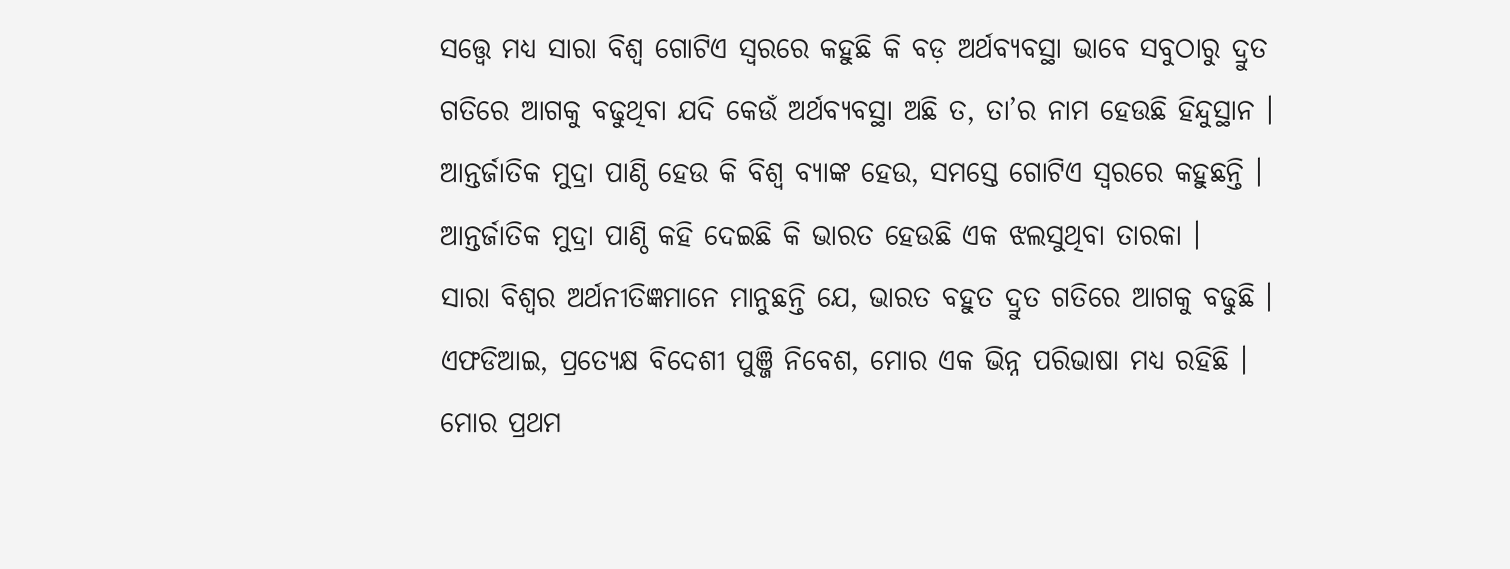ସତ୍ତ୍ୱେ ମଧ୍ୟ ସାରା ବିଶ୍ୱ ଗୋଟିଏ ସ୍ୱରରେ କହୁଛି କି ବଡ଼ ଅର୍ଥବ୍ୟବସ୍ଥା ଭାବେ ସବୁଠାରୁ ଦ୍ରୁତ ଗତିରେ ଆଗକୁ ବଢୁଥିବା ଯଦି କେଉଁ ଅର୍ଥବ୍ୟବସ୍ଥା ଅଛି ତ, ତା’ର ନାମ ହେଉଛି ହିନ୍ଦୁସ୍ଥାନ । ଆନ୍ତର୍ଜାତିକ ମୁଦ୍ରା ପାଣ୍ଠି ହେଉ କି ବିଶ୍ୱ ବ୍ୟାଙ୍କ ହେଉ, ସମସ୍ତେ ଗୋଟିଏ ସ୍ୱରରେ କହୁଛନ୍ତି । ଆନ୍ତର୍ଜାତିକ ମୁଦ୍ରା ପାଣ୍ଠି କହି ଦେଇଛି କି ଭାରତ ହେଉଛି ଏକ ଝଲସୁଥିବା ତାରକା ।
ସାରା ବିଶ୍ୱର ଅର୍ଥନୀତିଜ୍ଞମାନେ ମାନୁଛନ୍ତି ଯେ, ଭାରତ ବହୁତ ଦ୍ରୁତ ଗତିରେ ଆଗକୁ ବଢୁଛି । ଏଫଡିଆଇ, ପ୍ରତ୍ୟେକ୍ଷ ବିଦେଶୀ ପୁଞ୍ଜି ନିବେଶ, ମୋର ଏକ ଭିନ୍ନ ପରିଭାଷା ମଧ୍ୟ ରହିଛି । ମୋର ପ୍ରଥମ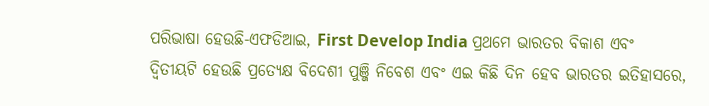ପରିଭାଷା ହେଉଛି-ଏଫଡିଆଇ, First Develop India ପ୍ରଥମେ ଭାରତର ବିକାଶ ଏବଂ ଦ୍ୱିତୀୟଟି ହେଉଛି ପ୍ରତ୍ୟେକ୍ଷ ବିଦେଶୀ ପୁଞ୍ଜି ନିବେଶ ଏବଂ ଏଇ କିଛି ଦିନ ହେବ ଭାରତର ଇତିହାସରେ,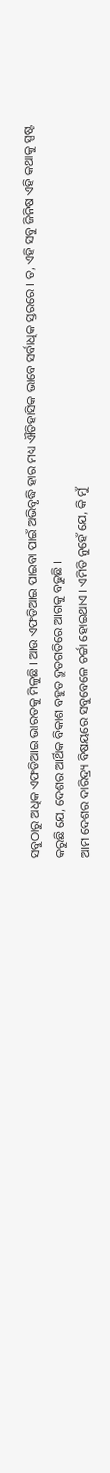ସବୁଠାରୁ ଅଧିକ ଏଫଡିଆଇ ଭାରତକୁ ମିଳୁଛି । ଆଉ ଏଫଡିଆଇ ପାଇବା ପାଇଁ ଅଭିବୃଦ୍ଧି ହାର ମଧ୍ୟ ଐତିହାସିକ ଭାବେ ସର୍ବାଧିକ ସ୍ତରରେ । ତ, ଏହି ସବୁ ଜିନିଷ ଏହି କଥାକୁ ସ୍ପଷ୍ଟ କରୁଛି ଯେ, ଦେଶର ଆର୍ଥିକ ବିକାଶ ବହୁତ ଦ୍ରୁତଗତିରେ ଆଗକୁ ବଢୁଛି ।
ଆମ ଦେଶର ଦାରିଦ୍ର୍ୟ ବିଷୟରେ ସବୁବେଳେ ଚର୍ଚ୍ଚା ହୋଇଥାଏ । ଏମିତି ନୁହେଁ ଯେ, କି ମୁଁ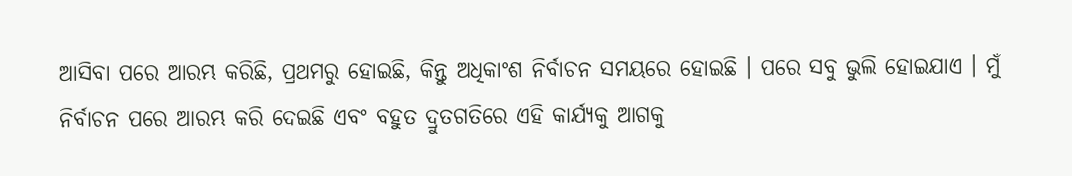ଆସିବା ପରେ ଆରମ୍ଭ କରିଛି, ପ୍ରଥମରୁ ହୋଇଛି, କିନ୍ତୁ ଅଧିକାଂଶ ନିର୍ବାଚନ ସମୟରେ ହୋଇଛି । ପରେ ସବୁ ଭୁଲି ହୋଇଯାଏ । ମୁଁ ନିର୍ବାଚନ ପରେ ଆରମ୍ଭ କରି ଦେଇଛି ଏବଂ ବହୁତ ଦ୍ରୁତଗତିରେ ଏହି କାର୍ଯ୍ୟକୁ ଆଗକୁ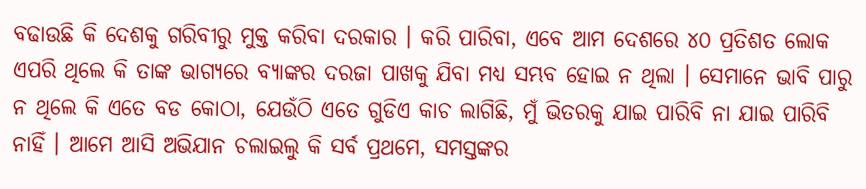ବଢାଉଛି କି ଦେଶକୁ ଗରିବୀରୁ ମୁକ୍ତ କରିବା ଦରକାର । କରି ପାରିବା, ଏବେ ଆମ ଦେଶରେ ୪୦ ପ୍ରତିଶତ ଲୋକ ଏପରି ଥିଲେ କି ତାଙ୍କ ଭାଗ୍ୟରେ ବ୍ୟାଙ୍କର ଦରଜା ପାଖକୁ ଯିବା ମଧ୍ୟ ସମ୍ଭବ ହୋଇ ନ ଥିଲା । ସେମାନେ ଭାବି ପାରୁ ନ ଥିଲେ କି ଏତେ ବଡ କୋଠା, ଯେଉଁଠି ଏତେ ଗୁଡିଏ କାଚ ଲାଗିଛି, ମୁଁ ଭିତରକୁ ଯାଇ ପାରିବି ନା ଯାଇ ପାରିବି ନାହିଁ । ଆମେ ଆସି ଅଭିଯାନ ଚଲାଇଲୁ କି ସର୍ବ ପ୍ରଥମେ, ସମସ୍ତଙ୍କର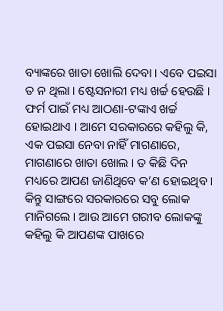ବ୍ୟାଙ୍କରେ ଖାତା ଖୋଲି ଦେବା । ଏବେ ପଇସା ତ ନ ଥିଲା । ଷ୍ଟେସନାରୀ ମଧ୍ୟ ଖର୍ଚ୍ଚ ହେଉଛି । ଫର୍ମ ପାଇଁ ମଧ୍ୟ ଆଠଣା-ଟଙ୍କାଏ ଖର୍ଚ୍ଚ ହୋଇଥାଏ । ଆମେ ସରକାରରେ କହିଲୁ କି, ଏକ ପଇସା ନେବା ନାହିଁ ମାଗଣାରେ, ମାଗଣାରେ ଖାତା ଖୋଲ । ତ କିଛି ଦିନ ମଧ୍ୟରେ ଆପଣ ଜାଣିଥିବେ କ’ଣ ହୋଇଥିବ । କିନ୍ତୁ ସାଙ୍ଗରେ ସରକାରରେ ସବୁ ଲୋକ ମାନିଗଲେ । ଆଉ ଆମେ ଗରୀବ ଲୋକଙ୍କୁ କହିଲୁ କି ଆପଣଙ୍କ ପାଖରେ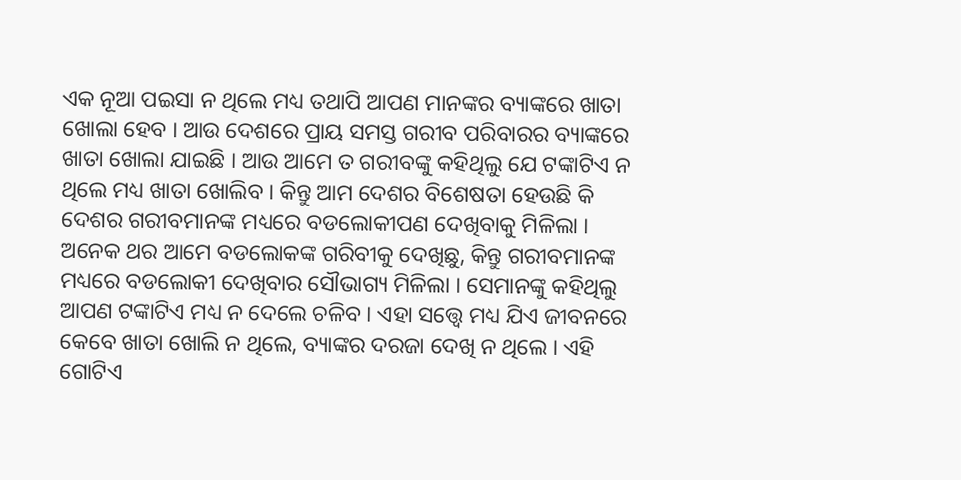ଏକ ନୂଆ ପଇସା ନ ଥିଲେ ମଧ୍ୟ ତଥାପି ଆପଣ ମାନଙ୍କର ବ୍ୟାଙ୍କରେ ଖାତା ଖୋଲା ହେବ । ଆଉ ଦେଶରେ ପ୍ରାୟ ସମସ୍ତ ଗରୀବ ପରିବାରର ବ୍ୟାଙ୍କରେ ଖାତା ଖୋଲା ଯାଇଛି । ଆଉ ଆମେ ତ ଗରୀବଙ୍କୁ କହିଥିଲୁ ଯେ ଟଙ୍କାଟିଏ ନ ଥିଲେ ମଧ୍ୟ ଖାତା ଖୋଲିବ । କିନ୍ତୁ ଆମ ଦେଶର ବିଶେଷତା ହେଉଛି କି ଦେଶର ଗରୀବମାନଙ୍କ ମଧ୍ୟରେ ବଡଲୋକୀପଣ ଦେଖିବାକୁ ମିଳିଲା । ଅନେକ ଥର ଆମେ ବଡଲୋକଙ୍କ ଗରିବୀକୁ ଦେଖିଛୁ, କିନ୍ତୁ ଗରୀବମାନଙ୍କ ମଧ୍ୟରେ ବଡଲୋକୀ ଦେଖିବାର ସୌଭାଗ୍ୟ ମିଳିଲା । ସେମାନଙ୍କୁ କହିଥିଲୁ ଆପଣ ଟଙ୍କାଟିଏ ମଧ୍ୟ ନ ଦେଲେ ଚଳିବ । ଏହା ସତ୍ତ୍ୱେ ମଧ୍ୟ ଯିଏ ଜୀବନରେ କେବେ ଖାତା ଖୋଲି ନ ଥିଲେ, ବ୍ୟାଙ୍କର ଦରଜା ଦେଖି ନ ଥିଲେ । ଏହି ଗୋଟିଏ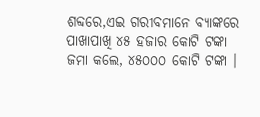ଶବ୍ଦରେ,ଏଇ ଗରୀବମାନେ ବ୍ୟାଙ୍କରେ ପାଖାପାଖି ୪୫ ହଜାର କୋଟି ଟଙ୍କା ଜମା କଲେ, ୪୫୦୦୦ କୋଟି ଟଙ୍କା ।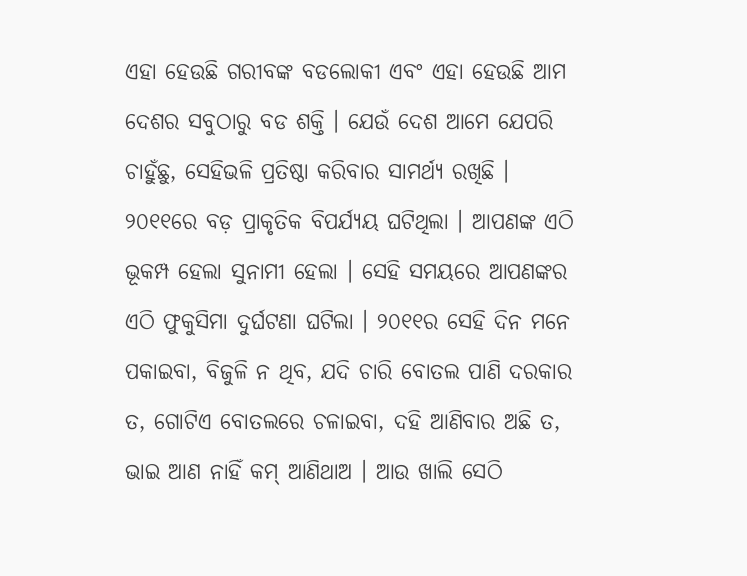ଏହା ହେଉଛି ଗରୀବଙ୍କ ବଡଲୋକୀ ଏବଂ ଏହା ହେଉଛି ଆମ ଦେଶର ସବୁଠାରୁ ବଡ ଶକ୍ତି । ଯେଉଁ ଦେଶ ଆମେ ଯେପରି ଚାହୁଁଛୁ, ସେହିଭଳି ପ୍ରତିଷ୍ଠା କରିବାର ସାମର୍ଥ୍ୟ ରଖିଛି ।
୨୦୧୧ରେ ବଡ଼ ପ୍ରାକୃତିକ ବିପର୍ଯ୍ୟୟ ଘଟିଥିଲା । ଆପଣଙ୍କ ଏଠି ଭୂକମ୍ପ ହେଲା ସୁନାମୀ ହେଲା । ସେହି ସମୟରେ ଆପଣଙ୍କର ଏଠି ଫୁକୁସିମା ଦୁର୍ଘଟଣା ଘଟିଲା । ୨୦୧୧ର ସେହି ଦିନ ମନେ ପକାଇବା, ବିଜୁଳି ନ ଥିବ, ଯଦି ଚାରି ବୋତଲ ପାଣି ଦରକାର ତ, ଗୋଟିଏ ବୋତଲରେ ଚଳାଇବା, ଦହି ଆଣିବାର ଅଛି ତ, ଭାଇ ଆଣ ନାହିଁ କମ୍ ଆଣିଥାଅ । ଆଉ ଖାଲି ସେଠି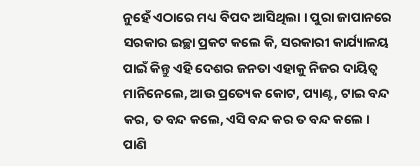ନୁହେଁ ଏଠାରେ ମଧ୍ୟ ବିପଦ ଆସିଥିଲା । ପୁରା ଜାପାନରେ ସରକାର ଇଚ୍ଛା ପ୍ରକଟ କଲେ କି, ସରକାରୀ କାର୍ଯ୍ୟାଳୟ ପାଇଁ କିନ୍ତୁ ଏହି ଦେଶର ଜନତା ଏହାକୁ ନିଜର ଦାୟିତ୍ୱ ମାନିନେଲେ, ଆଉ ପ୍ରତ୍ୟେକ କୋଟ, ପ୍ୟାଣ୍ଟ, ଟାଇ ବନ୍ଦ କର, ତ ବନ୍ଦ କଲେ, ଏସି ବନ୍ଦ କର ତ ବନ୍ଦ କଲେ । ପାଣି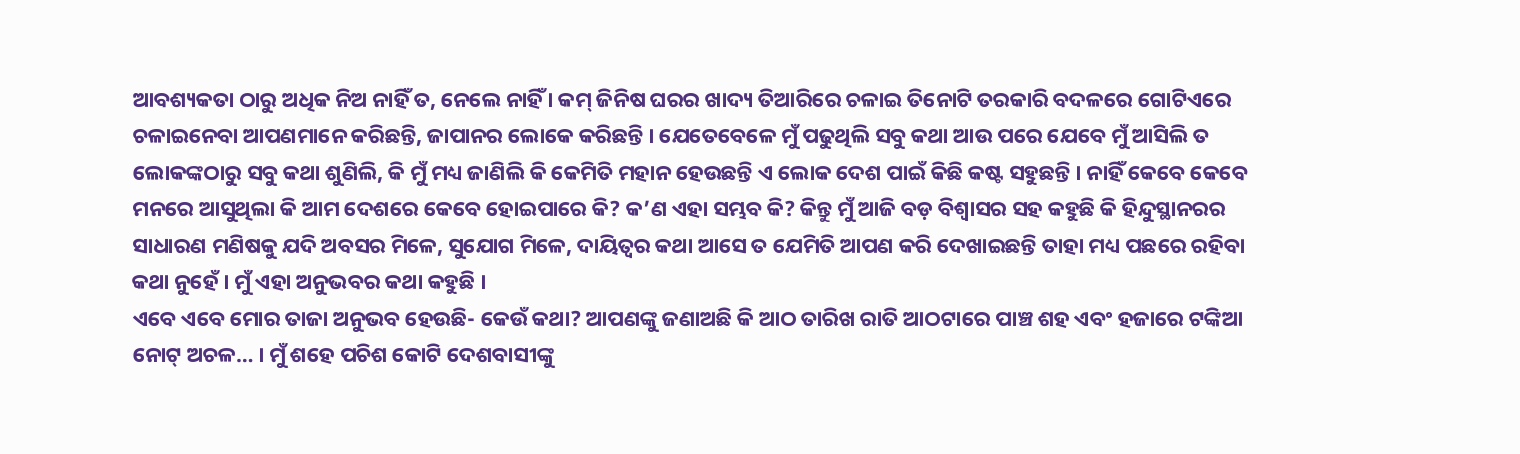ଆବଶ୍ୟକତା ଠାରୁ ଅଧିକ ନିଅ ନାହିଁ ତ, ନେଲେ ନାହିଁ । କମ୍ ଜିନିଷ ଘରର ଖାଦ୍ୟ ତିଆରିରେ ଚଳାଇ ତିନୋଟି ତରକାରି ବଦଳରେ ଗୋଟିଏରେ ଚଳାଇନେବା ଆପଣମାନେ କରିଛନ୍ତି, ଜାପାନର ଲୋକେ କରିଛନ୍ତି । ଯେତେବେଳେ ମୁଁ ପଢୁଥିଲି ସବୁ କଥା ଆଉ ପରେ ଯେବେ ମୁଁ ଆସିଲି ତ ଲୋକଙ୍କଠାରୁ ସବୁ କଥା ଶୁଣିଲି, କି ମୁଁ ମଧ୍ୟ ଜାଣିଲି କି କେମିତି ମହାନ ହେଉଛନ୍ତି ଏ ଲୋକ ଦେଶ ପାଇଁ କିଛି କଷ୍ଟ ସହୁଛନ୍ତି । ନାହିଁ କେବେ କେବେ ମନରେ ଆସୁଥିଲା କି ଆମ ଦେଶରେ କେବେ ହୋଇପାରେ କି? କ’ଣ ଏହା ସମ୍ଭବ କି? କିନ୍ତୁ ମୁଁ ଆଜି ବଡ଼ ବିଶ୍ୱାସର ସହ କହୁଛି କି ହିନ୍ଦୁସ୍ଥାନରର ସାଧାରଣ ମଣିଷକୁ ଯଦି ଅବସର ମିଳେ, ସୁଯୋଗ ମିଳେ, ଦାୟିତ୍ୱର କଥା ଆସେ ତ ଯେମିତି ଆପଣ କରି ଦେଖାଇଛନ୍ତି ତାହା ମଧ୍ୟ ପଛରେ ରହିବା କଥା ନୁହେଁ । ମୁଁ ଏହା ଅନୁଭବର କଥା କହୁଛି ।
ଏବେ ଏବେ ମୋର ତାଜା ଅନୁଭବ ହେଉଛି- କେଉଁ କଥା? ଆପଣଙ୍କୁ ଜଣାଅଛି କି ଆଠ ତାରିଖ ରାତି ଆଠଟାରେ ପାଞ୍ଚ ଶହ ଏବଂ ହଜାରେ ଟଙ୍କିଆ ନୋଟ୍ ଅଚଳ… । ମୁଁ ଶହେ ପଚିଶ କୋଟି ଦେଶବାସୀଙ୍କୁ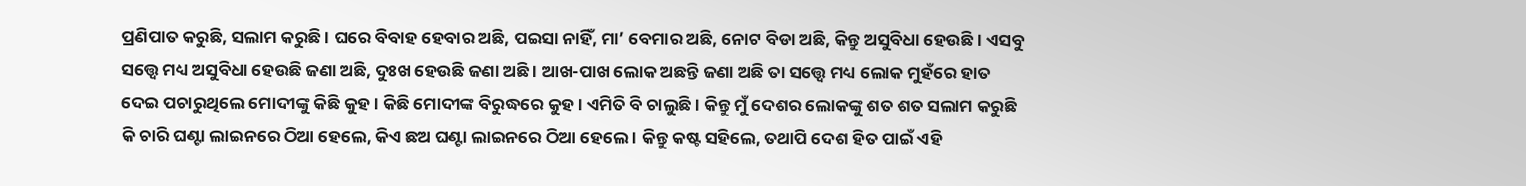ପ୍ରଣିପାତ କରୁଛି, ସଲାମ କରୁଛି । ଘରେ ବିବାହ ହେବାର ଅଛି, ପଇସା ନାହିଁ, ମା’ ବେମାର ଅଛି, ନୋଟ ବିଡା ଅଛି, କିନ୍ତୁ ଅସୁବିଧା ହେଉଛି । ଏସବୁ ସତ୍ତ୍ୱେ ମଧ୍ୟ ଅସୁବିଧା ହେଉଛି ଜଣା ଅଛି, ଦୁଃଖ ହେଉଛି ଜଣା ଅଛି । ଆଖ-ପାଖ ଲୋକ ଅଛନ୍ତି ଜଣା ଅଛି ତା ସତ୍ତ୍ୱେ ମଧ୍ୟ ଲୋକ ମୁହଁରେ ହାତ ଦେଇ ପଚାରୁଥିଲେ ମୋଦୀଙ୍କୁ କିଛି କୁହ । କିଛି ମୋଦୀଙ୍କ ବିରୁଦ୍ଧରେ କୁହ । ଏମିତି ବି ଚାଲୁଛି । କିନ୍ତୁ ମୁଁ ଦେଶର ଲୋକଙ୍କୁ ଶତ ଶତ ସଲାମ କରୁଛି କି ଚାରି ଘଣ୍ଟା ଲାଇନରେ ଠିଆ ହେଲେ, କିଏ ଛଅ ଘଣ୍ଟା ଲାଇନରେ ଠିଆ ହେଲେ । କିନ୍ତୁ କଷ୍ଟ ସହିଲେ, ତଥାପି ଦେଶ ହିତ ପାଇଁ ଏହି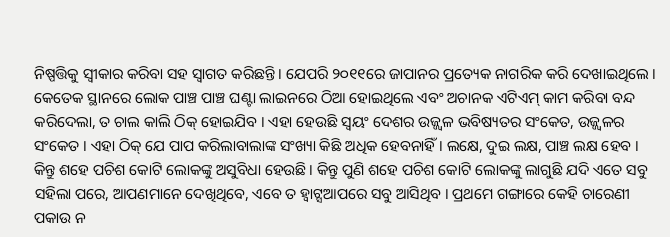ନିଷ୍ପତ୍ତିକୁ ସ୍ୱୀକାର କରିବା ସହ ସ୍ୱାଗତ କରିଛନ୍ତି । ଯେପରି ୨୦୧୧ରେ ଜାପାନର ପ୍ରତ୍ୟେକ ନାଗରିକ କରି ଦେଖାଇଥିଲେ । କେତେକ ସ୍ଥାନରେ ଲୋକ ପାଞ୍ଚ ପାଞ୍ଚ ଘଣ୍ଟା ଲାଇନରେ ଠିଆ ହୋଇଥିଲେ ଏବଂ ଅଚାନକ ଏଟିଏମ୍ କାମ କରିବା ବନ୍ଦ କରିଦେଲା, ତ ଚାଲ କାଲି ଠିକ୍ ହୋଇଯିବ । ଏହା ହେଉଛି ସ୍ୱୟଂ ଦେଶର ଉଜ୍ଜ୍ୱଳ ଭବିଷ୍ୟତର ସଂକେତ, ଉଜ୍ଜ୍ୱଳର ସଂକେତ । ଏହା ଠିକ୍ ଯେ ପାପ କରିଲାବାଲାଙ୍କ ସଂଖ୍ୟା କିଛି ଅଧିକ ହେବନାହିଁ । ଲକ୍ଷେ, ଦୁଇ ଲକ୍ଷ, ପାଞ୍ଚ ଲକ୍ଷ ହେବ । କିନ୍ତୁ ଶହେ ପଚିଶ କୋଟି ଲୋକଙ୍କୁ ଅସୁବିଧା ହେଉଛି । କିନ୍ତୁ ପୁଣି ଶହେ ପଚିଶ କୋଟି ଲୋକଙ୍କୁ ଲାଗୁଛି ଯଦି ଏତେ ସବୁ ସହିଲା ପରେ, ଆପଣମାନେ ଦେଖିଥିବେ, ଏବେ ତ ହ୍ୱାଟ୍ସଆପରେ ସବୁ ଆସିଥିବ । ପ୍ରଥମେ ଗଙ୍ଗାରେ କେହି ଚାରେଣୀ ପକାଉ ନ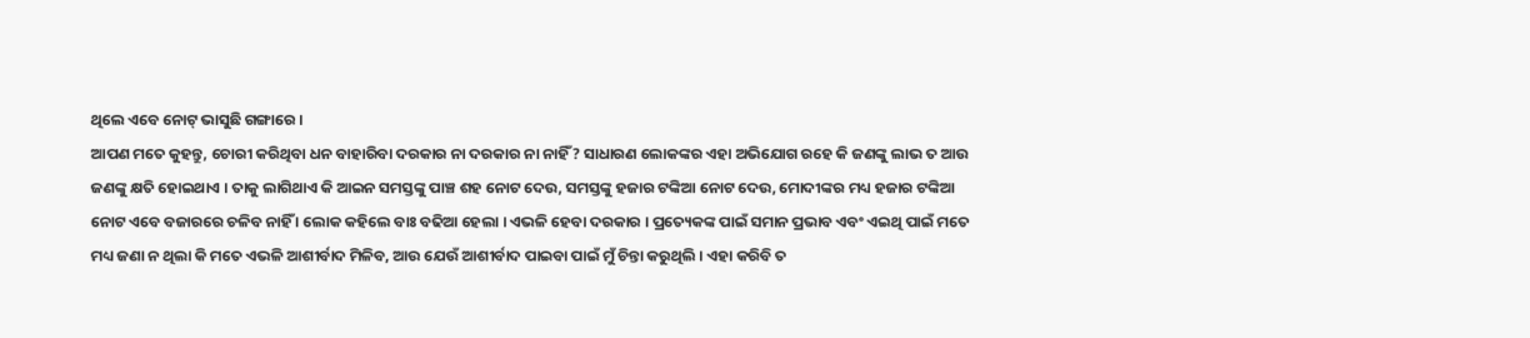ଥିଲେ ଏବେ ନୋଟ୍ ଭାସୁଛି ଗଙ୍ଗାରେ ।
ଆପଣ ମତେ କୁହନ୍ତୁ, ଚୋରୀ କରିଥିବା ଧନ ବାହାରିବା ଦରକାର ନା ଦରକାର ନା ନାହିଁ? ସାଧାରଣ ଲୋକଙ୍କର ଏହା ଅଭିଯୋଗ ରହେ କି ଜଣଙ୍କୁ ଲାଭ ତ ଆଉ ଜଣଙ୍କୁ କ୍ଷତି ହୋଇଥାଏ । ତାକୁ ଲାଗିଥାଏ କି ଆଇନ ସମସ୍ତଙ୍କୁ ପାଞ୍ଚ ଶହ ନୋଟ ଦେଉ, ସମସ୍ତଙ୍କୁ ହଜାର ଟଙ୍କିଆ ନୋଟ ଦେଉ, ମୋଦୀଙ୍କର ମଧ୍ୟ ହଜାର ଟଙ୍କିଆ ନୋଟ ଏବେ ବଜାରରେ ଚଳିବ ନାହିଁ । ଲୋକ କହିଲେ ବାଃ ବଢିଆ ହେଲା । ଏଭଳି ହେବା ଦରକାର । ପ୍ରତ୍ୟେକଙ୍କ ପାଇଁ ସମାନ ପ୍ରଭାବ ଏବଂ ଏଇଥି ପାଇଁ ମତେ ମଧ୍ୟ ଜଣା ନ ଥିଲା କି ମତେ ଏଭଳି ଆଶୀର୍ବାଦ ମିଳିବ, ଆଉ ଯେଉଁ ଆଶୀର୍ବାଦ ପାଇବା ପାଇଁ ମୁଁ ଚିନ୍ତା କରୁଥିଲି । ଏହା କରିବି ତ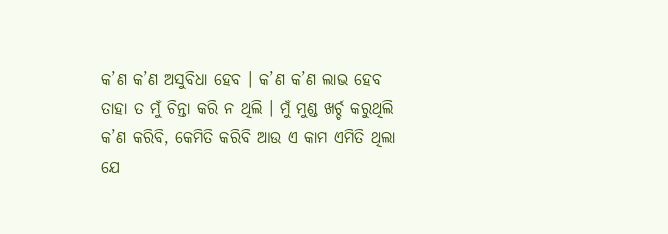କ’ଣ କ’ଣ ଅସୁବିଧା ହେବ । କ’ଣ କ’ଣ ଲାଭ ହେବ ତାହା ତ ମୁଁ ଚିନ୍ତା କରି ନ ଥିଲି । ମୁଁ ମୁଣ୍ଡ ଖର୍ଚ୍ଚ କରୁଥିଲି କ’ଣ କରିବି, କେମିତି କରିବି ଆଉ ଏ କାମ ଏମିତି ଥିଲା ଯେ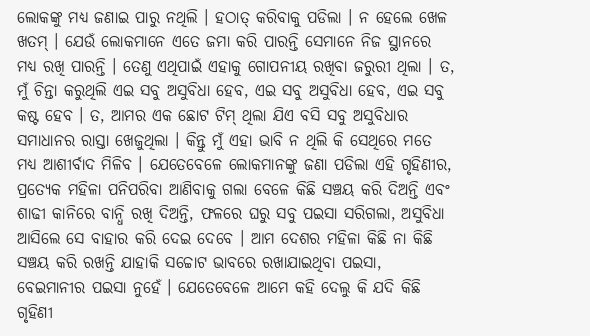ଲୋକଙ୍କୁ ମଧ୍ୟ ଜଣାଇ ପାରୁ ନଥିଲି । ହଠାତ୍ କରିବାକୁ ପଡିଲା । ନ ହେଲେ ଖେଳ ଖତମ୍ । ଯେଉଁ ଲୋକମାନେ ଏତେ ଜମା କରି ପାରନ୍ତି ସେମାନେ ନିଜ ସ୍ଥାନରେ ମଧ୍ୟ ରଖି ପାରନ୍ତି । ତେଣୁ ଏଥିପାଇଁ ଏହାକୁ ଗୋପନୀୟ ରଖିବା ଜରୁରୀ ଥିଲା । ତ, ମୁଁ ଚିନ୍ତା କରୁଥିଲି ଏଇ ସବୁ ଅସୁବିଧା ହେବ, ଏଇ ସବୁ ଅସୁବିଧା ହେବ, ଏଇ ସବୁ କଷ୍ଟ ହେବ । ତ, ଆମର ଏକ ଛୋଟ ଟିମ୍ ଥିଲା ଯିଏ ବସି ସବୁ ଅସୁବିଧାର ସମାଧାନର ରାସ୍ତା ଖେଜୁଥିଲା । କିନ୍ତୁ ମୁଁ ଏହା ଭାବି ନ ଥିଲି କି ସେଥିରେ ମତେ ମଧ୍ୟ ଆଶୀର୍ବାଦ ମିଳିବ । ଯେତେବେଳେ ଲୋକମାନଙ୍କୁ ଜଣା ପଡିଲା ଏହି ଗୃହିଣୀର, ପ୍ରତ୍ୟେକ ମହିଳା ପନିପରିବା ଆଣିବାକୁ ଗଲା ବେଳେ କିଛି ସଞ୍ଚୟ କରି ଦିଅନ୍ତି ଏବଂ ଶାଢୀ କାନିରେ ବାନ୍ଧି ରଖି ଦିଅନ୍ତି, ଫଳରେ ଘରୁ ସବୁ ପଇସା ସରିଗଲା, ଅସୁବିଧା ଆସିଲେ ସେ ବାହାର କରି ଦେଇ ଦେବେ । ଆମ ଦେଶର ମହିଳା କିଛି ନା କିଛି ସଞ୍ଚୟ କରି ରଖନ୍ତି ଯାହାକି ସଚ୍ଚୋଟ ଭାବରେ ରଖାଯାଇଥିବା ପଇସା, ବେଇମାନୀର ପଇସା ନୁହେଁ । ଯେତେବେଳେ ଆମେ କହି ଦେଲୁ କି ଯଦି କିଛି ଗୃହିଣୀ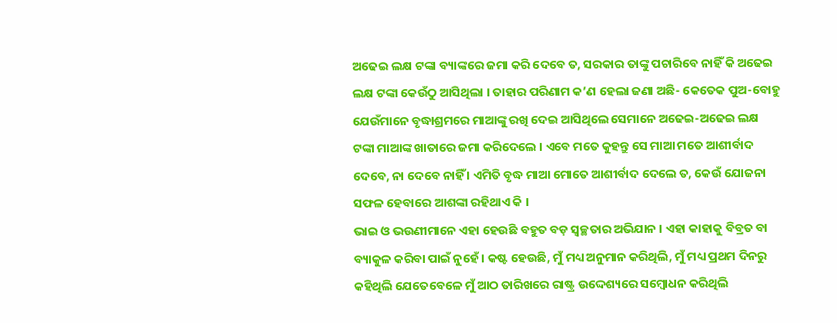ଅଢେଇ ଲକ୍ଷ ଟଙ୍କା ବ୍ୟାଙ୍କରେ ଜମା କରି ଦେବେ ତ, ସରକାର ତାଙ୍କୁ ପଚାରିବେ ନାହିଁ କି ଅଢେଇ ଲକ୍ଷ ଟଙ୍କା କେଉଁଠୁ ଆସିଥିଲା । ତାହାର ପରିଣାମ କ’ଣ ହେଲା ଜଣା ଅଛି- କେତେକ ପୁଅ-ବୋହୁ ଯେଉଁମାନେ ବୃଦ୍ଧାଶ୍ରମରେ ମାଆଙ୍କୁ ରଖି ଦେଇ ଆସିଥିଲେ ସେମାନେ ଅଢେଇ-ଅଢେଇ ଲକ୍ଷ ଟଙ୍କା ମାଆଙ୍କ ଖାତାରେ ଜମା କରିଦେଲେ । ଏବେ ମତେ କୁହନ୍ତୁ ସେ ମାଆ ମତେ ଆଶୀର୍ବାଦ ଦେବେ, ନା ଦେବେ ନାହିଁ । ଏମିତି ବୃଦ୍ଧ ମାଆ ମୋତେ ଆଶୀର୍ବାଦ ଦେଲେ ତ, କେଉଁ ଯୋଜନା ସଫଳ ହେବାରେ ଆଶଙ୍କା ରହିଥାଏ କି ।
ଭାଇ ଓ ଭଉଣୀମାନେ ଏହା ହେଉଛି ବହୁତ ବଡ଼ ସ୍ୱଚ୍ଛତାର ଅଭିଯାନ । ଏହା କାହାକୁ ବିବ୍ରତ ବା ବ୍ୟାକୁଳ କରିବା ପାଇଁ ନୁହେଁ । କଷ୍ଟ ହେଉଛି, ମୁଁ ମଧ୍ୟ ଅନୁମାନ କରିଥିଲି, ମୁଁ ମଧ୍ୟ ପ୍ରଥମ ଦିନରୁ କହିଥିଲି ଯେତେବେଳେ ମୁଁ ଆଠ ତାରିଖରେ ରାଷ୍ଟ୍ର ଉଦ୍ଦେଶ୍ୟରେ ସମ୍ବୋଧନ କରିଥିଲି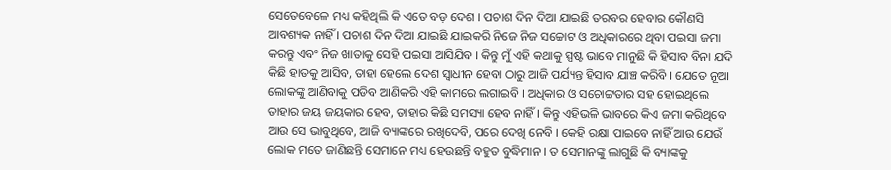ସେତେବେଳେ ମଧ୍ୟ କହିଥିଲି କି ଏତେ ବଡ଼ ଦେଶ । ପଚାଶ ଦିନ ଦିଆ ଯାଇଛି ତରବର ହେବାର କୌଣସି ଆବଶ୍ୟକ ନାହିଁ । ପଚାଶ ଦିନ ଦିଆ ଯାଇଛି ଯାଇକରି ନିଜେ ନିଜ ସଚ୍ଚୋଟ ଓ ଅଧିକାରରେ ଥିବା ପଇସା ଜମା କରନ୍ତୁ ଏବଂ ନିଜ ଖାତାକୁ ସେହି ପଇସା ଆସିଯିବ । କିନ୍ତୁ ମୁଁ ଏହି କଥାକୁ ସ୍ପଷ୍ଟ ଭାବେ ମାନୁଛି କି ହିସାବ ବିନା ଯଦି କିଛି ହାତକୁ ଆସିବ, ତାହା ହେଲେ ଦେଶ ସ୍ୱାଧୀନ ହେବା ଠାରୁ ଆଜି ପର୍ଯ୍ୟନ୍ତ ହିସାବ ଯାଞ୍ଚ କରିବି । ଯେତେ ନୂଆ ଲୋକଙ୍କୁ ଆଣିବାକୁ ପଡିବ ଆଣିକରି ଏହି କାମରେ ଲଗାଇବି । ଅଧିକାର ଓ ସଚୋଟ୍ଟତାର ସହ ହୋଇଥିଲେ ତାହାର ଜୟ ଜୟକାର ହେବ, ତାହାର କିଛି ସମସ୍ୟା ହେବ ନାହିଁ । କିନ୍ତୁ ଏହିଭଳି ଭାବରେ କିଏ ଜମା କରିଥିବେ ଆଉ ସେ ଭାବୁଥିବେ, ଆଜି ବ୍ୟାଙ୍କରେ ରଖିଦେବି, ପରେ ଦେଖି ନେବି । କେହି ରକ୍ଷା ପାଇବେ ନାହିଁ ଆଉ ଯେଉଁ ଲୋକ ମତେ ଜାଣିଛନ୍ତି ସେମାନେ ମଧ୍ୟ ହେଉଛନ୍ତି ବହୁତ ବୁଦ୍ଧିମାନ । ତ ସେମାନଙ୍କୁ ଲାଗୁଛି କି ବ୍ୟାଙ୍କକୁ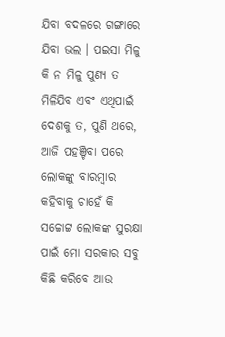ଯିବା ବଦଳରେ ଗଙ୍ଗାରେ ଯିବା ଭଲ । ପଇସା ମିଳୁ କି ନ ମିଳୁ ପୁଣ୍ୟ ତ ମିଳିଯିବ ଏବଂ ଏଥିପାଇଁ ଦେଶକୁ ତ, ପୁଣି ଥରେ, ଆଜି ପହଞ୍ଚିବା ପରେ ଲୋକଙ୍କୁ ବାରମ୍ବାର କହିବାକୁ ଚାହେଁ କି ସଚ୍ଚୋଟ୍ଟ ଲୋକଙ୍କ ସୁରକ୍ଷା ପାଇଁ ମୋ ସରକାର ସବୁ କିଛି କରିବେ ଆଉ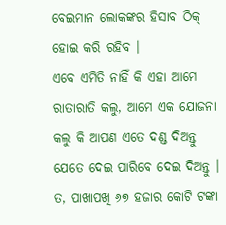ବେଇମାନ ଲୋକଙ୍କର ହିସାବ ଠିକ୍ ହୋଇ କରି ରହିବ ।
ଏବେ ଏମିତି ନାହିଁ କି ଏହା ଆମେ ରାତାରାତି କଲୁ, ଆମେ ଏକ ଯୋଜନା କଲୁ କି ଆପଣ ଏତେ ଦଣ୍ଡ ଦିଅନ୍ତୁ ଯେତେ ଦେଇ ପାରିବେ ଦେଇ ଦିଅନ୍ତୁ । ତ, ପାଖାପଖି ୬୭ ହଜାର କୋଟି ଟଙ୍କା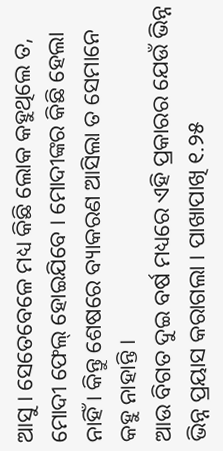ଆସୁ । ସେତେବେଳେ ମଧ୍ୟ କିଛି ଲୋକ କହୁଥିଲେ ତ, ମୋଦୀ ଫେଲ୍ ହୋଇଯିବେ । ମୋଦୀଙ୍କର କିଛି ହେଲା ନାହିଁ । କିନ୍ତୁ ଶେଷରେ ବ୍ୟାକରଣ ଆସିଲା ତ ସେମାନେ କହୁ ନାହାନ୍ତି ।
ଆଉ ବିଗତ ଦୁଇ ବର୍ଷ ମଧ୍ୟରେ ଏହି ପ୍ରକାରର ଯେଉଁ ଭିନ୍ନ ଭିନ୍ନ ପ୍ରୟାସ କରାଗଲା । ପାଖାପାଖି ୧.୨୫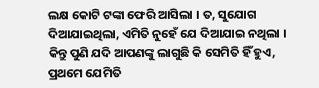ଲକ୍ଷ କୋଟି ଟଙ୍କା ଫେରି ଆସିଲା । ତ, ସୁଯୋଗ ଦିଆଯାଇଥିଲା, ଏମିତି ନୁହେଁ ଯେ ଦିଆଯାଇ ନଥିଲା । କିନ୍ତୁ ପୁଣି ଯଦି ଆପଣଙ୍କୁ ଲାଗୁଛି କି ସେମିତି ହିଁ ହୁଏ, ପ୍ରଥମେ ଯେମିତି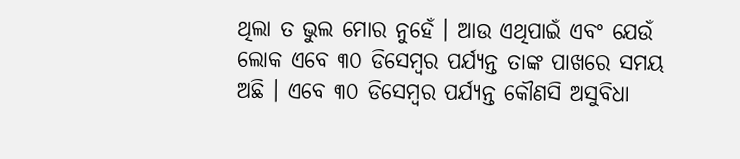ଥିଲା ତ ଭୁଲ ମୋର ନୁହେଁ । ଆଉ ଏଥିପାଇଁ ଏବଂ ଯେଉଁ ଲୋକ ଏବେ ୩୦ ଡିସେମ୍ବର ପର୍ଯ୍ୟନ୍ତ ତାଙ୍କ ପାଖରେ ସମୟ ଅଛି । ଏବେ ୩୦ ଡିସେମ୍ବର ପର୍ଯ୍ୟନ୍ତ କୌଣସି ଅସୁବିଧା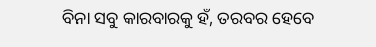ବିନା ସବୁ କାରବାରକୁ ହଁ, ତରବର ହେବେ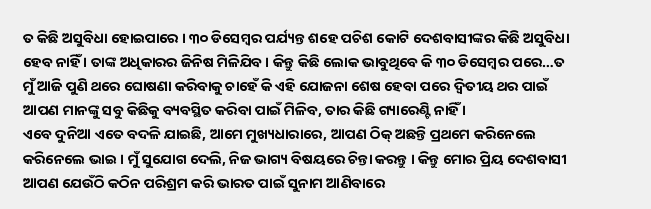ତ କିଛି ଅସୁବିଧା ହୋଇପାରେ । ୩୦ ଡିସେମ୍ବର ପର୍ଯ୍ୟନ୍ତ ଶହେ ପଚିଶ କୋଟି ଦେଶବାସୀଙ୍କର କିଛି ଅସୁବିଧା ହେବ ନାହିଁ । ତାଙ୍କ ଅଧିକାରର ଜିନିଷ ମିଳିଯିବ । କିନ୍ତୁ କିଛି ଲୋକ ଭାବୁଥିବେ କି ୩୦ ଡିସେମ୍ବର ପରେ…ତ ମୁଁ ଆଜି ପୁଣି ଥରେ ଘୋଷଣା କରିବାକୁ ଚାହେଁ କି ଏହି ଯୋଜନା ଶେଷ ହେବା ପରେ ଦ୍ୱିତୀୟ ଥର ପାଇଁ ଆପଣ ମାନଙ୍କୁ ସବୁ କିଛିକୁ ବ୍ୟବସ୍ଥିତ କରିବା ପାଇଁ ମିଳିବ, ତାର କିଛି ଗ୍ୟାରେଣ୍ଟି ନାହିଁ ।
ଏବେ ଦୁନିଆ ଏତେ ବଦଳି ଯାଇଛି, ଆମେ ମୁଖ୍ୟଧାରାରେ, ଆପଣ ଠିକ୍ ଅଛନ୍ତି ପ୍ରଥମେ କରିନେଲେ କରିନେଲେ ଭାଇ । ମୁଁ ସୁଯୋଗ ଦେଲି, ନିଜ ଭାଗ୍ୟ ବିଷୟରେ ଚିନ୍ତା କରନ୍ତୁ । କିନ୍ତୁ ମୋର ପ୍ରିୟ ଦେଶବାସୀ ଆପଣ ଯେଉଁଠି କଠିନ ପରିଶ୍ରମ କରି ଭାରତ ପାଇଁ ସୁନାମ ଆଣିବାରେ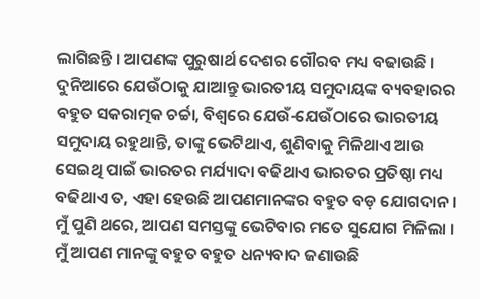ଲାଗିଛନ୍ତି । ଆପଣଙ୍କ ପୁରୁଷାର୍ଥ ଦେଶର ଗୌରବ ମଧ୍ୟ ବଢାଉଛି । ଦୁନିଆରେ ଯେଉଁଠାକୁ ଯାଆନ୍ତୁ ଭାରତୀୟ ସମୁଦାୟଙ୍କ ବ୍ୟବହାରର ବହୁତ ସକରାତ୍ମକ ଚର୍ଚ୍ଚା, ବିଶ୍ୱରେ ଯେଉଁ-ଯେଉଁଠାରେ ଭାରତୀୟ ସମୁଦାୟ ରହୁଥାନ୍ତି, ତାଙ୍କୁ ଭେଟିଥାଏ, ଶୁଣିବାକୁ ମିଳିଥାଏ ଆଉ ସେଇଥି ପାଇଁ ଭାରତର ମର୍ଯ୍ୟାଦା ବଢିଥାଏ ଭାରତର ପ୍ରତିଷ୍ଠା ମଧ୍ୟ ବଢିଥାଏ ତ, ଏହା ହେଉଛି ଆପଣମାନଙ୍କର ବହୁତ ବଡ଼ ଯୋଗଦାନ ।
ମୁଁ ପୁଣି ଥରେ, ଆପଣ ସମସ୍ତଙ୍କୁ ଭେଟିବାର ମତେ ସୁଯୋଗ ମିଳିଲା । ମୁଁ ଆପଣ ମାନଙ୍କୁ ବହୁତ ବହୁତ ଧନ୍ୟବାଦ ଜଣାଉଛି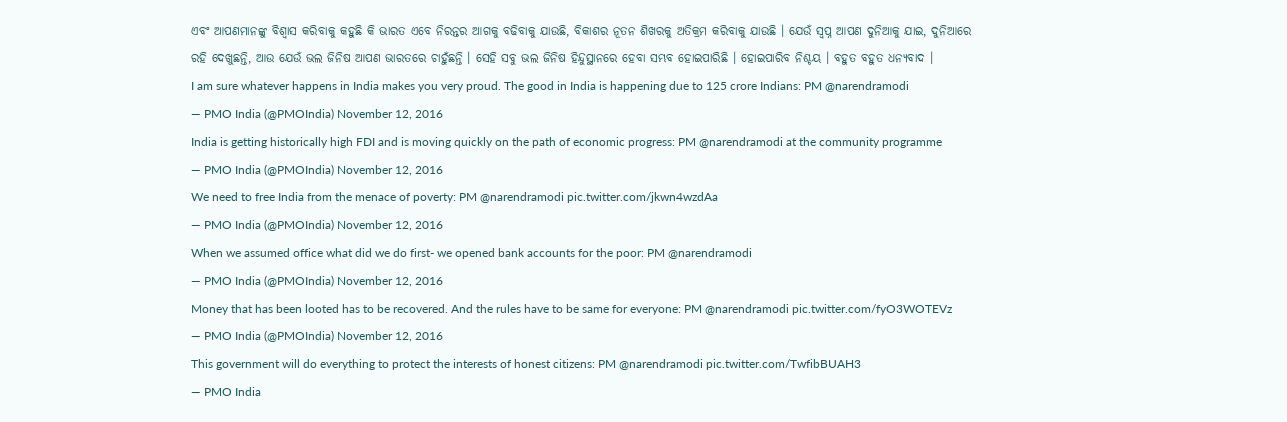ଏବଂ ଆପଣମାନଙ୍କୁ ବିଶ୍ୱାସ କରିବାକୁ କହୁଛି କି ଭାରତ ଏବେ ନିରନ୍ତର ଆଗକୁ ବଢିବାକୁ ଯାଉଛି, ବିକାଶର ନୂତନ ଶିଖରକୁ ଅତିକ୍ରମ କରିବାକୁ ଯାଉଛି । ଯେଉଁ ସ୍ୱପ୍ନ ଆପଣ ଦୁନିଆକୁ ଯାଇ, ଦୁନିଆରେ ରହି ଦେଖୁଛନ୍ତି, ଆଉ ଯେଉଁ ଭଲ ଜିନିଷ ଆପଣ ଭାରତରେ ଚାହୁଁଛନ୍ତି । ସେହି ସବୁ ଭଲ ଜିନିଷ ହିନ୍ଦୁସ୍ଥାନରେ ହେବା ସମ୍ଭବ ହୋଇପାରିଛି । ହୋଇପାରିବ ନିଶ୍ଚୟ । ବହୁତ ବହୁତ ଧନ୍ୟବାଦ ।
I am sure whatever happens in India makes you very proud. The good in India is happening due to 125 crore Indians: PM @narendramodi
— PMO India (@PMOIndia) November 12, 2016
India is getting historically high FDI and is moving quickly on the path of economic progress: PM @narendramodi at the community programme
— PMO India (@PMOIndia) November 12, 2016
We need to free India from the menace of poverty: PM @narendramodi pic.twitter.com/jkwn4wzdAa
— PMO India (@PMOIndia) November 12, 2016
When we assumed office what did we do first- we opened bank accounts for the poor: PM @narendramodi
— PMO India (@PMOIndia) November 12, 2016
Money that has been looted has to be recovered. And the rules have to be same for everyone: PM @narendramodi pic.twitter.com/fyO3WOTEVz
— PMO India (@PMOIndia) November 12, 2016
This government will do everything to protect the interests of honest citizens: PM @narendramodi pic.twitter.com/TwfibBUAH3
— PMO India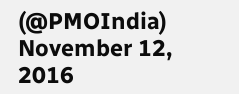(@PMOIndia) November 12, 2016